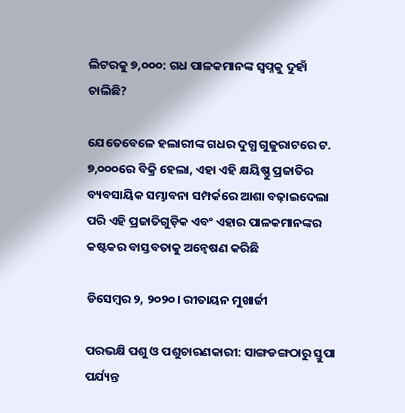ଲିଟରକୁ ୭,୦୦୦: ଗଧ ପାଳକମାନଙ୍କ ସ୍ୱପ୍ନକୁ ଦୁହାଁ ଚାଲିଛି?

ଯେତେବେଳେ ହଲାରୀଙ୍କ ଗଧର ଦୁଗ୍ଧ ଗୁଜୁରାଟରେ ଟ. ୭,୦୦୦ରେ ବିକ୍ରି ହେଲା, ଏହା ଏହି କ୍ଷୟିଷ୍ଣୁ ପ୍ରଜାତିର ବ୍ୟବସାୟିକ ସମ୍ଭାବନା ସମ୍ପର୍କରେ ଆଶା ବଢ଼ାଇଦେଲା ପରି ଏହି ପ୍ରଜାତିଗୁଡ଼ିକ ଏବଂ ଏହାର ପାଳକମାନଙ୍କର କଷ୍ଟକର ବାସ୍ତବତାକୁ ଅନ୍ୱେଷଣ କରିଛି

ଡିସେମ୍ବର ୨, ୨୦୨୦। ରୀତାୟନ ମୁଖାର୍ଜୀ

ପରଭକ୍ଷି ପଶୁ ଓ ପଶୁଚାରଣକାରୀ: ସାଙ୍ଗଡଙ୍ଗଠାରୁ ସ୍ତୁପା ପର୍ଯ୍ୟନ୍ତ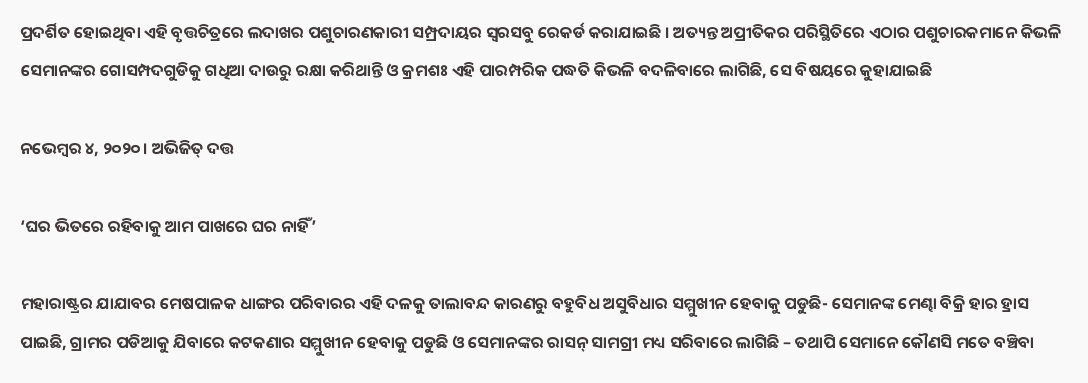ପ୍ରଦର୍ଶିତ ହୋଇଥିବା ଏହି ବୃତ୍ତଚିତ୍ରରେ ଲଦାଖର ପଶୁଚାରଣକାରୀ ସମ୍ପ୍ରଦାୟର ସ୍ୱରସବୁ ରେକର୍ଡ କରାଯାଇଛି । ଅତ୍ୟନ୍ତ ଅପ୍ରୀତିକର ପରିସ୍ଥିତିରେ ଏଠାର ପଶୁଚାରକମାନେ କିଭଳି ସେମାନଙ୍କର ଗୋସମ୍ପଦଗୁଡିକୁ ଗଧିଆ ଦାଉରୁ ରକ୍ଷା କରିଥାନ୍ତି ଓ କ୍ରମଶଃ ଏହି ପାରମ୍ପରିକ ପଦ୍ଧତି କିଭଳି ବଦଳିବାରେ ଲାଗିଛି, ସେ ବିଷୟରେ କୁହାଯାଇଛି

ନଭେମ୍ବର ୪, ୨୦୨୦। ଅଭିଜିତ୍ ଦତ୍ତ

‘ଘର ଭିତରେ ରହିବାକୁ ଆମ ପାଖରେ ଘର ନାହିଁ’

ମହାରାଷ୍ଟ୍ରର ଯାଯାବର ମେଷପାଳକ ଧାଙ୍ଗର ପରିବାରର ଏହି ଦଳକୁ ତାଲାବନ୍ଦ କାରଣରୁ ବହୁବିଧ ଅସୁବିଧାର ସମ୍ମୁଖୀନ ହେବାକୁ ପଡୁଛି- ସେମାନଙ୍କ ମେଣ୍ଢା ବିକ୍ରି ହାର ହ୍ରାସ ପାଇଛି, ଗ୍ରାମର ପଡିଆକୁ ଯିବାରେ କଟକଣାର ସମ୍ମୁଖୀନ ହେବାକୁ ପଡୁଛି ଓ ସେମାନଙ୍କର ରାସନ୍‌ ସାମଗ୍ରୀ ମଧ୍ୟ ସରିବାରେ ଲାଗିଛି – ତଥାପି ସେମାନେ କୌଣସି ମତେ ବଞ୍ଚିବା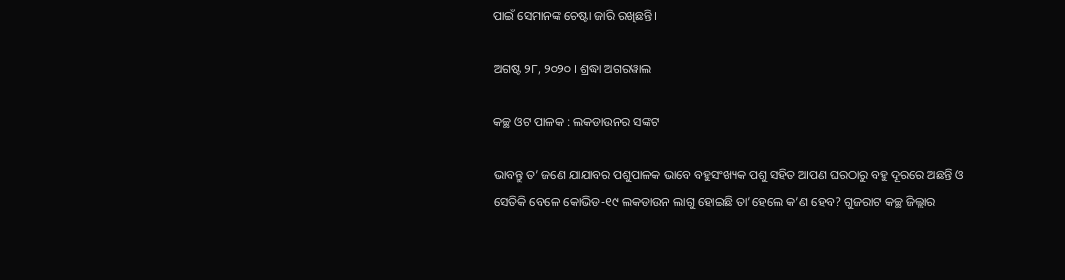ପାଇଁ ସେମାନଙ୍କ ଚେଷ୍ଟା ଜାରି ରଖିଛନ୍ତି।

ଅଗଷ୍ଟ ୨୮, ୨୦୨୦ । ଶ୍ରଦ୍ଧା ଅଗରୱାଲ

କଚ୍ଛ ଓଟ ପାଳକ : ଲକଡାଉନର ସଙ୍କଟ

ଭାବନ୍ତୁ ତ’ ଜଣେ ଯାଯାବର ପଶୁପାଳକ ଭାବେ ବହୁସଂଖ୍ୟକ ପଶୁ ସହିତ ଆପଣ ଘରଠାରୁ ବହୁ ଦୂରରେ ଅଛନ୍ତି ଓ ସେତିକି ବେଳେ କୋଭିଡ-୧୯ ଲକଡାଉନ ଲାଗୁ ହୋଇଛି ତା’ହେଲେ କ’ଣ ହେବ? ଗୁଜରାଟ କଚ୍ଛ ଜିଲ୍ଲାର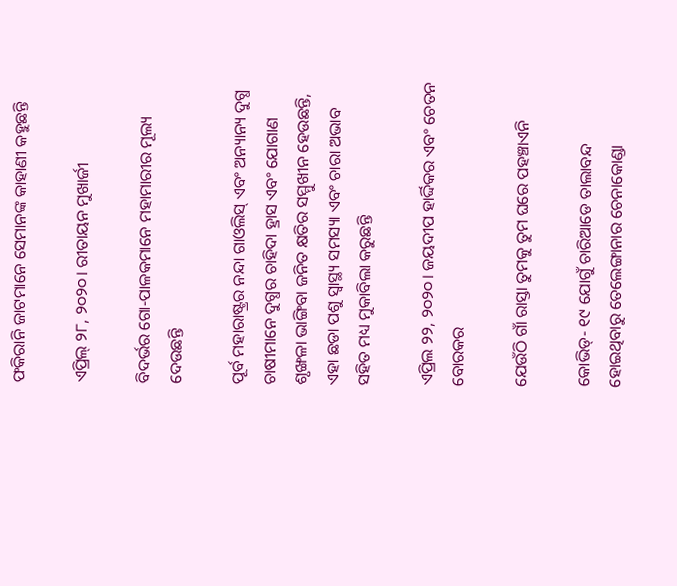ଫକିରାନି ଜାଟମାନେ ସେମାନଙ୍କ କାହାଣୀ କହୁଛନ୍ତି

ଏପ୍ରିଲ୍ ୨୮, ୨୦୨୦। ରୀତାୟନ ମୁଖାର୍ଜୀ

ବିଦର୍ଭର ଗୋ-ପାଳକମାନେ ମହାମାରୀର ମୂଲ୍ୟ ଦେଉଛନ୍ତି

ପୂର୍ବ ମହାରାଷ୍ଟ୍ରର ନନ୍ଦା ଗାଓଲିସ୍ ଏବଂ ଅନ୍ୟାନ୍ୟ ଦୁଗ୍ଧ ଚାଷୀମାନେ ଦୁଗ୍ଧର ଚାହିଦା ହ୍ରାସ ଏବଂ ଯୋଗାଣ ଶୃଙ୍ଖଳା ଭାଙ୍ଗିବା ଜନିତ କ୍ଷତିର ସମ୍ମୁଖୀନ ହେଉଛନ୍ତି, ଏହା ଛଡା ପଶୁ ସ୍ୱାସ୍ଥ୍ୟ ସମସ୍ୟା ଏବଂ ଚାରା ଅଭାବ ସହିତ ମଧ୍ୟ ମୁକାବିଲା କରୁଛନ୍ତି

ଏପ୍ରିଲ ୨୨, ୨୦୨୦। ଜୟଦୀପ ହାର୍ଦ୍ଦିକର ଏବଂ ଚେତନ ବୋରକର

ଯେଉଁଠି ଗାଁ ରାସ୍ତା ତୁମକୁ ତୁମ ଘରେ ପହଞ୍ଚାଏନି

କୋଭିଡ୍‌- ୧୯ ଯୋଗୁଁ ଚାରିଆଡେ ତାଲାବନ୍ଦ ହୋଇଥିବାରୁ ତେଲେଙ୍ଗାନାର ଚେନାକୋଣ୍ଡା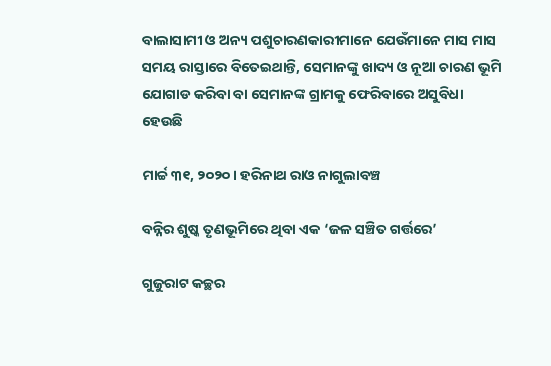ବାଲାସାମୀ ଓ ଅନ୍ୟ ପଶୁଚାରଣକାରୀମାନେ ଯେଉଁମାନେ ମାସ ମାସ ସମୟ ରାସ୍ତାରେ ବିତେଇଥାନ୍ତି, ସେମାନଙ୍କୁ ଖାଦ୍ୟ ଓ ନୂଆ ଚାରଣ ଭୂମି ଯୋଗାଡ କରିବା ବା ସେମାନଙ୍କ ଗ୍ରାମକୁ ଫେରିବାରେ ଅସୁବିଧା ହେଉଛି

ମାର୍ଚ୍ଚ ୩୧, ୨୦୨୦। ହରିନାଥ ରାଓ ନାଗୁଲାବଞ୍ଚ

ବନ୍ନିର ଶୁଷ୍କ ତୃଣଭୂମିରେ ଥିବା ଏକ ‘ଜଳ ସଞ୍ଚିତ ଗର୍ତ୍ତରେ’

ଗୁଜୁରାଟ କଚ୍ଛର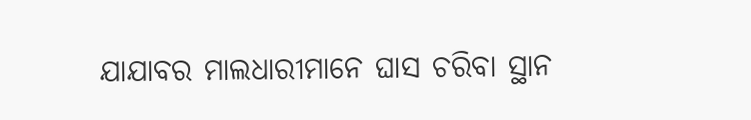ଯାଯାବର ମାଲଧାରୀମାନେ ଘାସ ଚରିବା ସ୍ଥାନ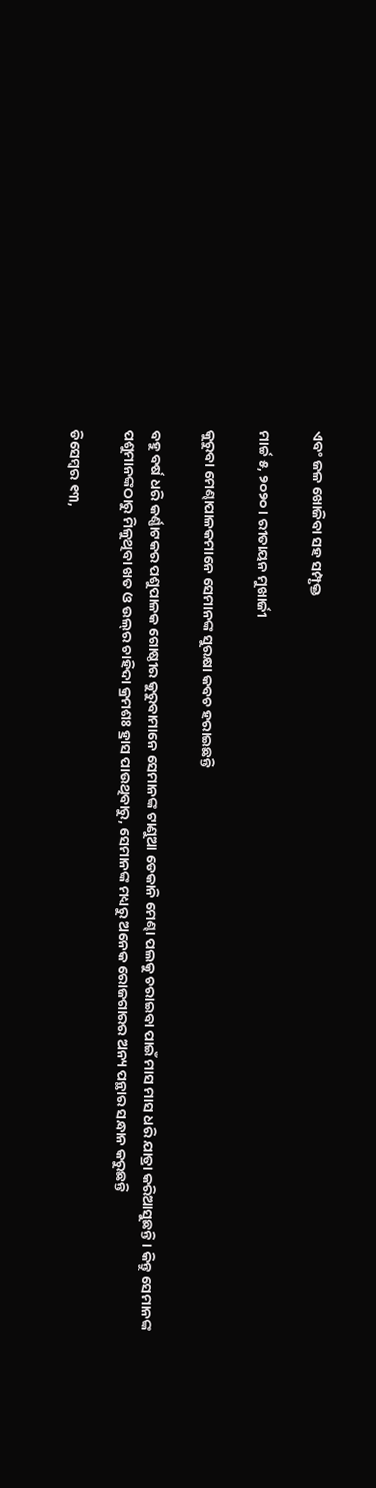ଏବଂ ଜଳ ଖୋଜିବା ସହ ସମ୍ପୃକ୍ତ

ମାର୍ଚ୍ଚ ୫, ୨୦୨୦ । ରୀତାୟନ ମୁଖାର୍ଜୀ

କୁରୁବା ମେଣ୍ଢାପାଳକମାନେ ସେମାନଙ୍କ ସୁରକ୍ଷା କବଚ ହରାଇଛନ୍ତି

ବହୁ ବର୍ଷ ଧରି କର୍ଣ୍ଣାଟକର ପଶୁପାଳକ ଗୋଷ୍ଠୀର କୁରୁବାମାନେ ସେମାନଙ୍କ ଟାଣୁଆ ଡେକାନି ମେଣ୍ଢା ପଲକୁ ଚରାଇବା ପାଇଁ ମାସ ମାସ ଧରି ଯାତ୍ରା କରିଆସୁଛନ୍ତି। କିନ୍ତୁ ସେମାନଙ୍କ ପଶୁମାନଙ୍କଠାରୁ ମିଳୁଥିବା ଖତ ଓ ଉଲ୍‌ର ଚାହିଦା କ୍ରମଶଃ ହ୍ରାସ ପାଉଥିବାରୁ, ସେମାନଙ୍କ ମଧ୍ୟରୁ ଅନେକ ରୋଜଗାରର ଅନ୍ୟ ପନ୍ଥାର ସନ୍ଧାନ କରୁଛନ୍ତି

ଡିସେମ୍ବର ୧୩,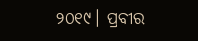୨୦୧୯। ପ୍ରବୀର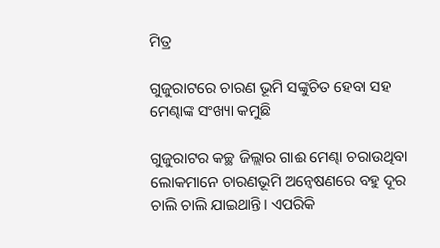ମିତ୍ର

ଗୁଜୁରାଟରେ ଚାରଣ ଭୂମି ସଙ୍କୁଚିତ ହେବା ସହ ମେଣ୍ଢାଙ୍କ ସଂଖ୍ୟା କମୁଛି

ଗୁଜୁରାଟର କଚ୍ଛ ଜିଲ୍ଲାର ଗାଈ ମେଣ୍ଢା ଚରାଉଥିବା ଲୋକମାନେ ଚାରଣଭୂମି ଅନ୍ୱେଷଣରେ ବହୁ ଦୂର ଚାଲି ଚାଲି ଯାଇଥାନ୍ତି। ଏପରିକି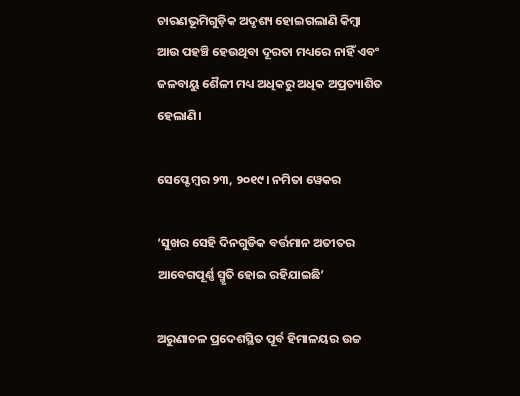ଚାରଣଭୂମିଗୁଡ଼ିକ ଅଦୃଶ୍ୟ ହୋଇଗଲାଣି କିମ୍ବା ଆଉ ପହଞ୍ଚି ହେଉଥିବା ଦୂରତା ମଧ୍ୟରେ ନାହିଁ ଏବଂ ଜଳବାୟୁ ଶୈଳୀ ମଧ୍ୟ ଅଧିକରୁ ଅଧିକ ଅପ୍ରତ୍ୟାଶିତ ହେଲାଣି।

ସେପ୍ଟେମ୍ବର ୨୩, ୨୦୧୯। ନମିତା ୱେକର

‘ସୁଖର ସେହି ଦିନଗୁଡିକ ବର୍ତ୍ତମାନ ଅତୀତର ଆବେଗପୂର୍ଣ୍ଣ ସ୍ମୃତି ହୋଇ ରହିଯାଇଛି’

ଅରୁଣାଚଳ ପ୍ରଦେଶସ୍ଥିତ ପୂର୍ବ ହିମାଳୟର ଉଚ୍ଚ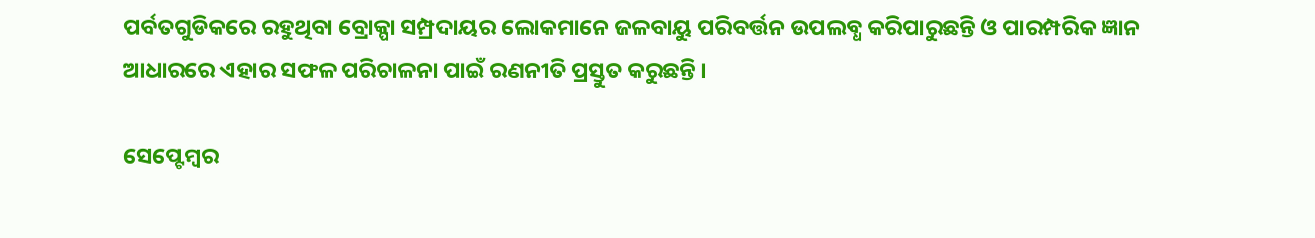ପର୍ବତଗୁଡିକରେ ରହୁଥିବା ବ୍ରୋକ୍ପା ସମ୍ପ୍ରଦାୟର ଲୋକମାନେ ଜଳବାୟୁ ପରିବର୍ତ୍ତନ ଉପଲବ୍ଧ କରିପାରୁଛନ୍ତି ଓ ପାରମ୍ପରିକ ଜ୍ଞାନ ଆଧାରରେ ଏହାର ସଫଳ ପରିଚାଳନା ପାଇଁ ରଣନୀତି ପ୍ରସ୍ତୁତ କରୁଛନ୍ତି ।

ସେପ୍ଟେମ୍ବର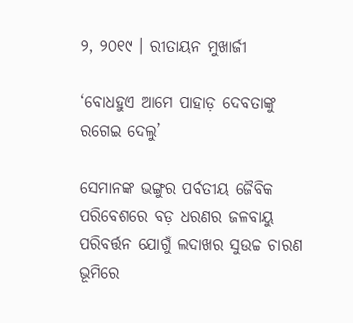୨, ୨୦୧୯ । ରୀତାୟନ ମୁଖାର୍ଜୀ

‘ବୋଧହୁଏ ଆମେ ପାହାଡ଼ ଦେବତାଙ୍କୁ ରଗେଇ ଦେଲୁ’

ସେମାନଙ୍କ ଭଙ୍ଗୁର ପର୍ବତୀୟ ଜୈବିକ ପରିବେଶରେ ବଡ଼ ଧରଣର ଜଳବାୟୁ ପରିବର୍ତ୍ତନ ଯୋଗୁଁ ଲଦାଖର ସୁଉଚ୍ଚ ଚାରଣ ଭୂମିରେ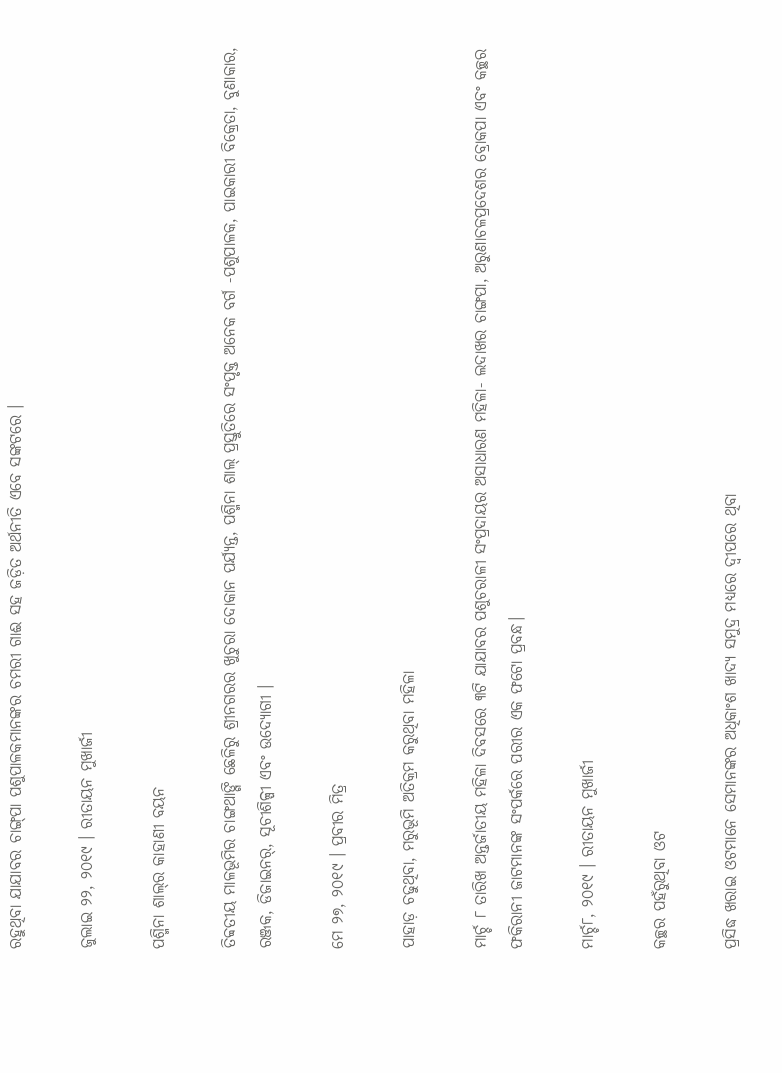ରହୁଥିବା ଯାଯାବର ଚାଙ୍ଗ୍‌ପା ପଶୁପାଳକମାନଙ୍କର ଚମରୀ ଗାଈ ସହ ଜଡ଼ିତ ଅର୍ଥନୀତି ଏବେ ସଙ୍କଟରେ ।

ଜୁଲାଇ ୨୨, ୨୦୧୯ । ରୀତାୟନ ମୁଖାର୍ଜୀ

ପଶ୍ମିନା ଶାଲ୍‌ର କାହାଣୀ ବୟନ

ତିବ୍ବତୀୟ ମାଳଭୂମିର ଚାଙ୍ଗଥାଙ୍ଗି ଛେଳିରୁ ଶ୍ରୀନଗରର ଖୁଚୁରା ଦୋକାନ ପର୍ଯ୍ୟନ୍ତ, ପଶ୍ମିନା ଶାଲ୍‌ ପ୍ରସ୍ତୁତିରେ ସଂପୃକ୍ତ ଅନେକ ବର୍ଗ -ପଶୁପାଳକ, ପାଇକାରୀ ବିକ୍ରେତା, ବୁଣାକାର, ରଞ୍ଜକ, ଡିଜାଇନର୍‌, ସୂଚୀଶିଳ୍ପୀ ଏବଂ ଉଦ୍ୟୋଗୀ ।

ମେ ୨୭, ୨୦୧୯ । ପ୍ରବୀର ମିତ୍ର

ପାହାଡ଼ ଚଢୁଥିବା, ମରୁଭୂମି ଅତିକ୍ରମ କରୁଥିବା ମହିଳା

ମାର୍ଚ୍ଚ ୮ ତାରିଖ ଅନ୍ତର୍ଜାତୀୟ ମହିଳା ଦିବସରେ ୩ଟି ଯାଯାବର ପଶୁଚରାଳୀ ସଂପ୍ରଦାୟର ଅସାଧାରଣ ମହିଳା- ଲଦାଖର ଚାଙ୍ଗପା, ଅରୁଣାଚଳପ୍ରଦେଶର ବ୍ରୋକପା ଏବଂ କଚ୍ଛର ଫକିରାନୀ ଜାଟମାନଙ୍କ ସଂପର୍କରେ ପରୀର ଏକ ଫଟୋ ପ୍ରବନ୍ଧ।

ମାର୍ଚ୍ଚ୮, ୨୦୧୯ । ରୀତାୟନ ମୁଖାର୍ଜୀ

କଚ୍ଛର ପହଁରୁଥିବା ଓଟ

ପ୍ରସିଦ୍ଧ ଖରାଇ ଓଟମାନେ ସେମାନଙ୍କର ଅଧିକାଂଶ ଖାଦ୍ୟ ସମୁଦ୍ର ମଧ୍ୟରେ ଦ୍ୱୀପରେ ଥିବା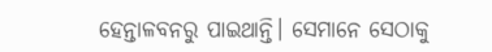ହେନ୍ତାଳବନରୁ ପାଇଥାନ୍ତି। ସେମାନେ ସେଠାକୁ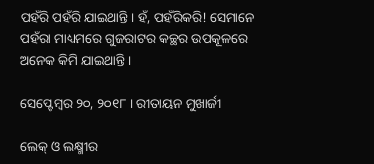ପହଁରି ପହଁରି ଯାଇଥାନ୍ତି। ହଁ, ପହଁରିକରି! ସେମାନେ ପହଁରା ମାଧ୍ୟମରେ ଗୁଜରାଟର କଚ୍ଛର ଉପକୂଳରେ ଅନେକ କିମି ଯାଇଥାନ୍ତି ।

ସେପ୍ଟେମ୍ବର ୨୦, ୨୦୧୮ । ରୀତାୟନ ମୁଖାର୍ଜୀ

ଲେକ୍‌ ଓ ଲକ୍ଷ୍ମୀର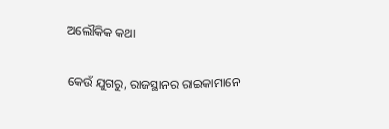ଅଲୌକିକ କଥା

କେଉଁ ଯୁଗରୁ, ରାଜସ୍ଥାନର ରାଇକାମାନେ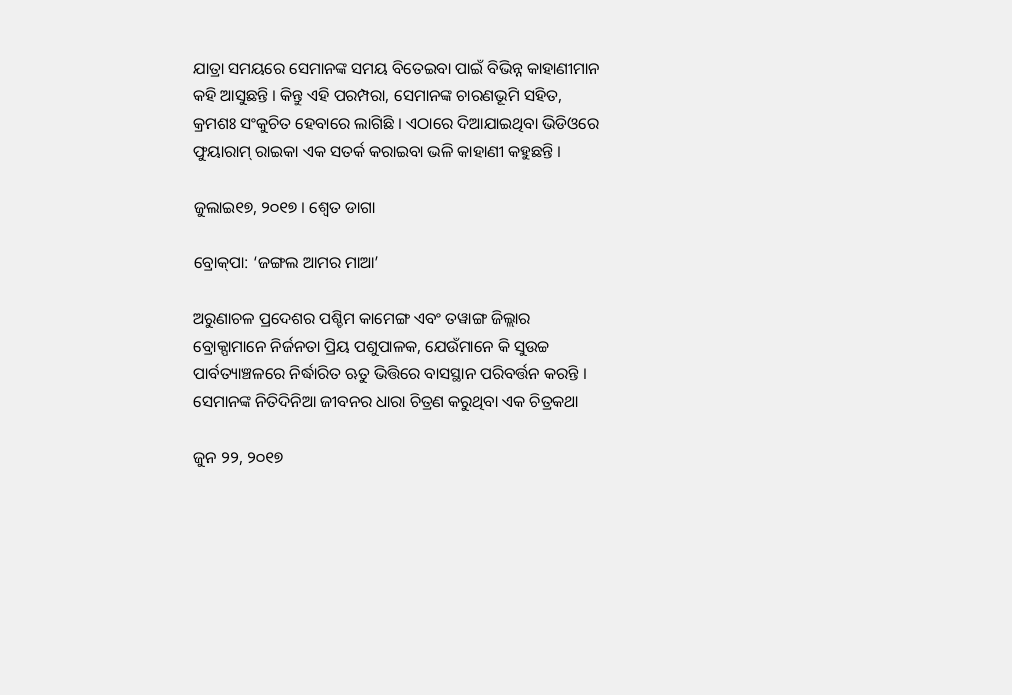ଯାତ୍ରା ସମୟରେ ସେମାନଙ୍କ ସମୟ ବିତେଇବା ପାଇଁ ବିଭିନ୍ନ କାହାଣୀମାନ କହି ଆସୁଛନ୍ତି । କିନ୍ତୁ ଏହି ପରମ୍ପରା, ସେମାନଙ୍କ ଚାରଣଭୂମି ସହିତ, କ୍ରମଶଃ ସଂକୁଚିତ ହେବାରେ ଲାଗିଛି । ଏଠାରେ ଦିଆଯାଇଥିବା ଭିଡିଓରେ ଫୁୟାରାମ୍‌ ରାଇକା ଏକ ସତର୍କ କରାଇବା ଭଳି କାହାଣୀ କହୁଛନ୍ତି ।

ଜୁଲାଇ୧୭, ୨୦୧୭ । ଶ୍ୱେତ ଡାଗା

ବ୍ରୋକ୍‌ପା: ‘ଜଙ୍ଗଲ ଆମର ମାଆ’

ଅରୁଣାଚଳ ପ୍ରଦେଶର ପଶ୍ଚିମ କାମେଙ୍ଗ ଏବଂ ତୱାଙ୍ଗ ଜିଲ୍ଲାର ବ୍ରୋକ୍ପାମାନେ ନିର୍ଜନତା ପ୍ରିୟ ପଶୁପାଳକ, ଯେଉଁମାନେ କି ସୁଉଚ୍ଚ ପାର୍ବତ୍ୟାଞ୍ଚଳରେ ନିର୍ଦ୍ଧାରିତ ଋତୁ ଭିତ୍ତିରେ ବାସସ୍ଥାନ ପରିବର୍ତ୍ତନ କରନ୍ତି । ସେମାନଙ୍କ ନିତିଦିନିଆ ଜୀବନର ଧାରା ଚିତ୍ରଣ କରୁଥିବା ଏକ ଚିତ୍ରକଥା

ଜୁନ ୨୨, ୨୦୧୭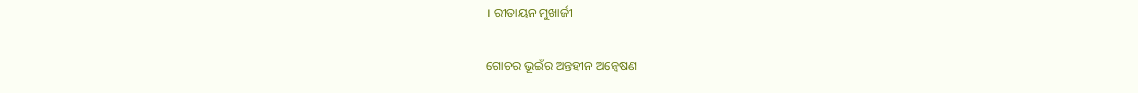। ରୀତାୟନ ମୁଖାର୍ଜୀ

ଗୋଚର ଭୂଇଁର ଅନ୍ତହୀନ ଅନ୍ୱେଷଣ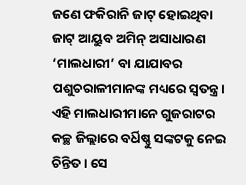ଜଣେ ଫକିରାନି ଜାଟ୍ ହୋଇଥିବା ଜାଟ୍ ଆୟୁବ ଅମିନ୍ ଅସାଧାରଣ ‘ମାଲଧାରୀ’ ବା ଯାଯାବର ପଶୁଚରାଳୀମାନଙ୍କ ମଧ୍ୟରେ ସ୍ୱତନ୍ତ୍ର। ଏହି ମାଲଧାରୀମାନେ ଗୁଜରାଟର କଚ୍ଛ ଜିଲ୍ଲାରେ ବର୍ଧିଷ୍ଣୁ ସଙ୍କଟକୁ ନେଇ ଚିନ୍ତିତ। ସେ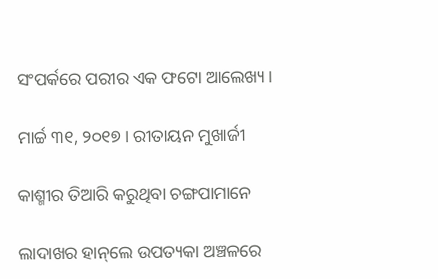ସଂପର୍କରେ ପରୀର ଏକ ଫଟୋ ଆଲେଖ୍ୟ।

ମାର୍ଚ୍ଚ ୩୧, ୨୦୧୭ । ରୀତାୟନ ମୁଖାର୍ଜୀ

କାଶ୍ମୀର ତିଆରି କରୁଥିବା ଚଙ୍ଗପାମାନେ

ଲାଦାଖର ହାନ୍‌ଲେ ଉପତ୍ୟକା ଅଞ୍ଚଳରେ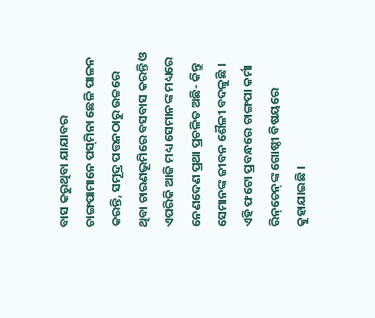ବାସ କରୁଥିବା ଯାଯାବର ଚାଙ୍ଗପାମାନେ ପସ୍‌ମିନା ଛେଳି ପାଳନ କରନ୍ତି, ସମୂଦ୍ର ପତ୍ତନଠାରୁ ଉଚ୍ଚରେ ଥିବା ଚାରଣଭୂମିରେ ବସବାସ କରନ୍ତି ଓ ଏପରିକି ଆଜି ମଧ୍ୟ ସେମାନଙ୍କ ମଧ୍ୟରେ ନେଣଦେଣ ପ୍ରଥା ପ୍ରଚଳିତ ଅଛି- କିନ୍ତୁ ସେମାନଙ୍କ ଜୀବନ ଶୈଳୀ ବଦଳୁଛି । ଏହି ଫଟୋ ପ୍ରବନ୍ଧରେ ଚାଙ୍ଗପା କର୍ମା ରିନ୍‌ଚେନ୍‌ଙ୍କ ଗୋଷ୍ଠୀ ବିଷୟରେ କୁହାଯାଇଛି ।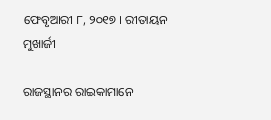ଫେବୃଆରୀ ୮, ୨୦୧୭ । ରୀତାୟନ ମୁଖାର୍ଜୀ

ରାଜସ୍ଥାନର ରାଇକାମାନେ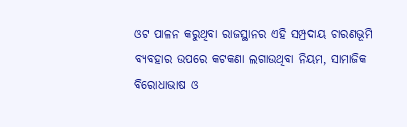ଓଟ ପାଳନ କରୁଥିବା ରାଜସ୍ଥାନର ଏହି ସମ୍ପ୍ରଦାୟ ଚାରଣଭୂମି ବ୍ୟବହାର ଉପରେ କଟକଣା ଲଗାଉଥିବା ନିୟମ, ସାମାଜିକ ବିରୋଧାଭାଷ ଓ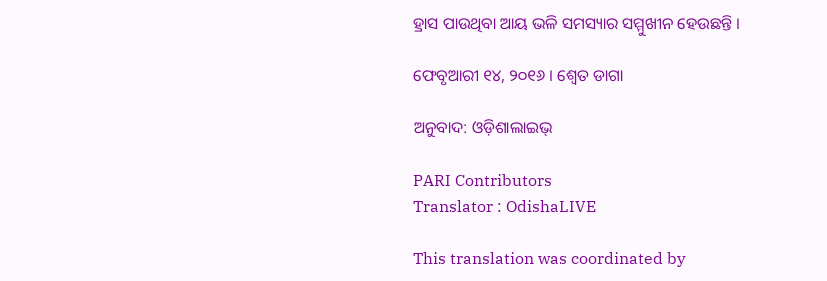ହ୍ରାସ ପାଉଥିବା ଆୟ ଭଳି ସମସ୍ୟାର ସମ୍ମୁଖୀନ ହେଉଛନ୍ତି ।

ଫେବୃଆରୀ ୧୪, ୨୦୧୬ । ଶ୍ୱେତ ଡାଗା

ଅନୁବାଦ: ଓଡ଼ିଶାଲାଇଭ୍‍

PARI Contributors
Translator : OdishaLIVE

This translation was coordinated by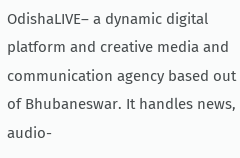OdishaLIVE– a dynamic digital platform and creative media and communication agency based out of Bhubaneswar. It handles news, audio-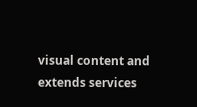visual content and extends services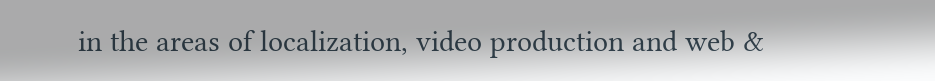in the areas of localization, video production and web &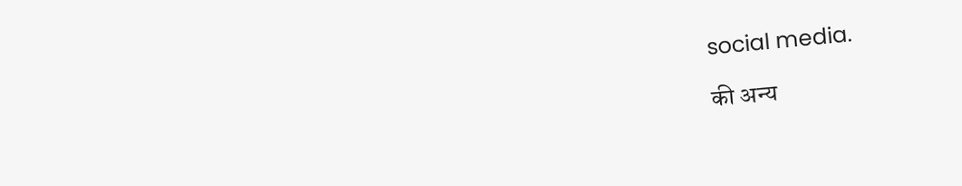social media.

की अन्य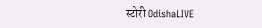स्टोरी OdishaLIVE